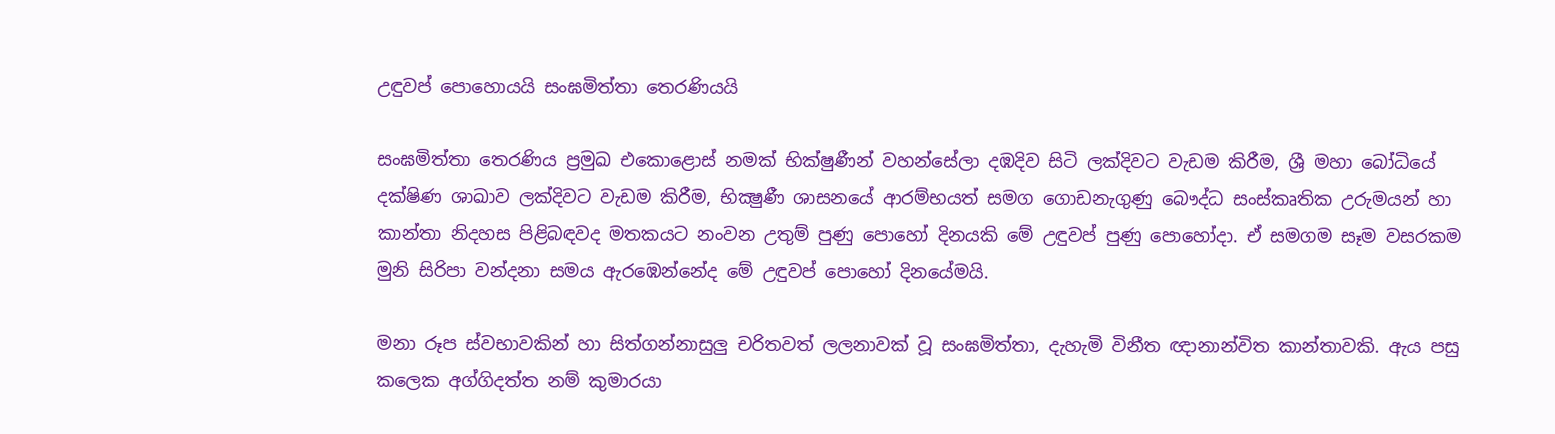උඳුවප් පොහොයයි සංඝමිත්තා තෙරණියයි

සංඝමිත්තා තෙරණිය ප්‍රමුඛ එකොළොස් නමක් භික්ෂුණීන් වහන්සේලා දඹදිව සිටි ලක්දිවට වැඩම කිරීම, ශ්‍රී මහා බෝධියේ දක්ෂිණ ශාඛාව ලක්දිවට වැඩම කිරීම, භික්‍ෂුණී ශාසනයේ ආරම්භයත් සමග ගොඩනැගුණු බෞද්ධ සංස්කෘතික උරුමයන් හා කාන්තා නිදහස පිළිබඳවද මතකයට නංවන උතුම් පුණු පොහෝ දිනයකි මේ උඳුවප් පුණු පොහෝදා. ඒ සමගම සෑම වසරකම මුනි සිරිපා වන්දනා සමය ඇරඹෙන්නේද මේ උඳුවප් පොහෝ දිනයේමයි.

මනා රූප ස්වභාවකින් හා සිත්ගන්නාසුලු චරිතවත් ලලනාවක් වූ සංඝමිත්තා, දැහැමි විනීත ඥානාන්විත කාන්තාවකි. ඇය පසු කලෙක අග්‍ගිදත්ත නම් කුමාරයා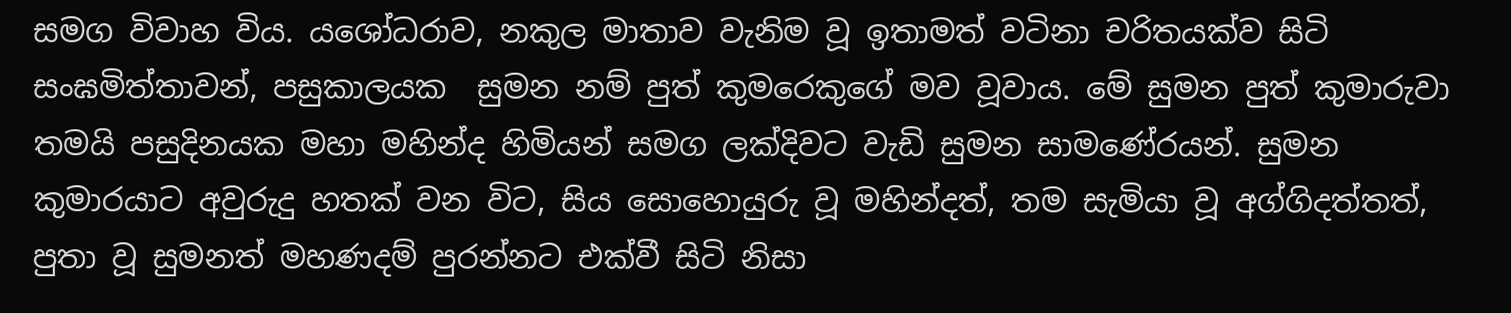සමග විවාහ විය. යශෝධරාව, නකුල මාතාව වැනිම වූ ඉතාමත් වටිනා චරිතයක්ව සිටි සංඝමිත්තාවන්, පසුකාලයක  සුමන නම් පුත් කුමරෙකුගේ මව වූවාය. මේ සුමන පුත් කුමාරුවා තමයි පසුදිනයක මහා මහින්ද හිමියන් සමග ලක්දිවට වැඩි සුමන සාමණේරයන්. සුමන කුමාරයාට අවුරුදු හතක් වන විට, සිය සොහොයුරු වූ මහින්දත්, තම සැමියා වූ අග්ගිදත්තත්, පුතා වූ සුමනත් මහණදම් පුරන්නට එක්වී සිටි නිසා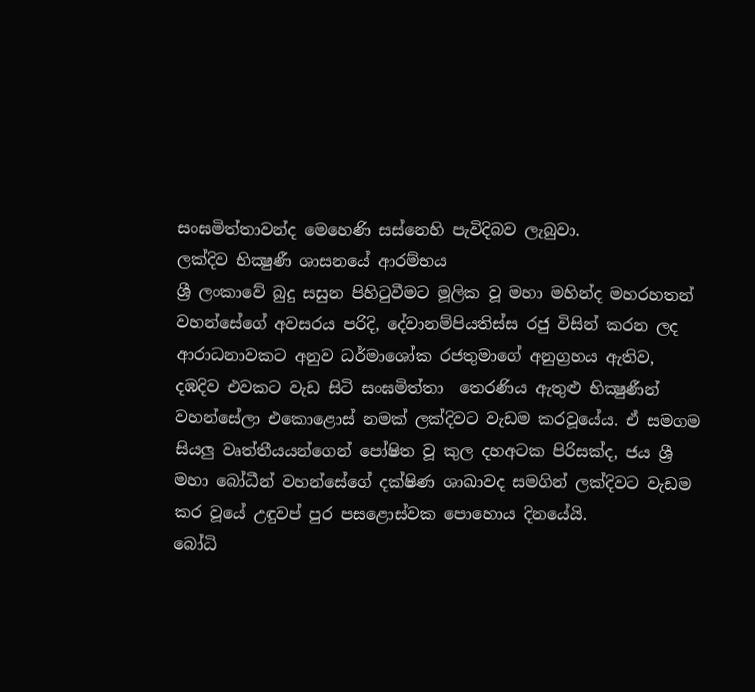සංඝමිත්තාවන්ද මෙහෙණි සස්නෙහි පැවිදිබව ලැබුවා.
ලක්දිව භික්‍ෂුණී ශාසනයේ ආරම්භය
ශ්‍රී ලංකාවේ බුදු සසුන පිහිටුවීමට මූලික වූ මහා මහින්ද මහරහතන් වහන්සේගේ අවසරය පරිදි, දේවානම්පියතිස්ස රජු විසින් කරන ලද ආරාධනාවකට අනුව ධර්මාශෝක රජතුමාගේ අනුග්‍රහය ඇතිව, දඹදිව එවකට වැඩ සිටි සංඝමිත්තා  තෙරණිය ඇතුළු භික්‍ෂුණීන් වහන්සේලා එකොළොස් නමක් ලක්දිවට වැඩම කරවූයේය. ඒ සමගම සියලු වෘත්තීයයන්ගෙන් පෝෂිත වූ කුල දහඅටක පිරිසක්ද, ජය ශ්‍රී මහා බෝධීන් වහන්සේගේ දක්ෂිණ ශාඛාවද සමගින් ලක්දිවට වැඩම කර වූයේ උඳුවප් පුර පසළොස්වක පොහොය දිනයේයි.
බෝධි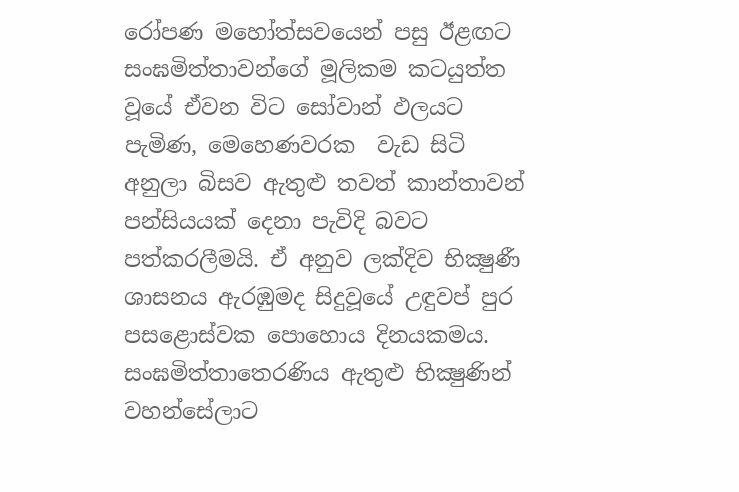රෝපණ මහෝත්සවයෙන් පසු ඊළඟට සංඝමිත්තාවන්ගේ මූලිකම කටයුත්ත වූයේ ඒවන විට සෝවාන් ඵලයට පැමිණ, මෙහෙණවරක  වැඩ සිටි අනුලා බිසව ඇතුළු තවත් කාන්තාවන් පන්සියයක් දෙනා පැවිදි බවට පත්කරලීමයි. ඒ අනුව ලක්දිව භික්‍ෂුණී ශාසනය ඇරඹුමද සිදුවූයේ උඳුවප් පුර පසළොස්වක පොහොය දිනයකමය.
සංඝමිත්තාතෙරණිය ඇතුළු භික්‍ෂුණින් වහන්සේලාට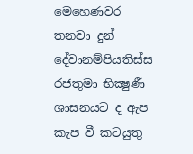මෙහෙණවර තනවා දුන් දේවානම්පියතිස්ස රජතුමා භික්‍ෂුණී ශාසනයට ද ඇප කැප වී කටයුතු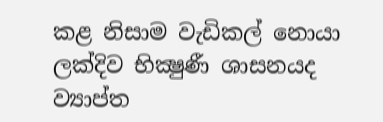කළ නිසාම වැඩිකල් නොයා ලක්දිව භික්‍ෂුණී ශාසනයද ව්‍යාප්ත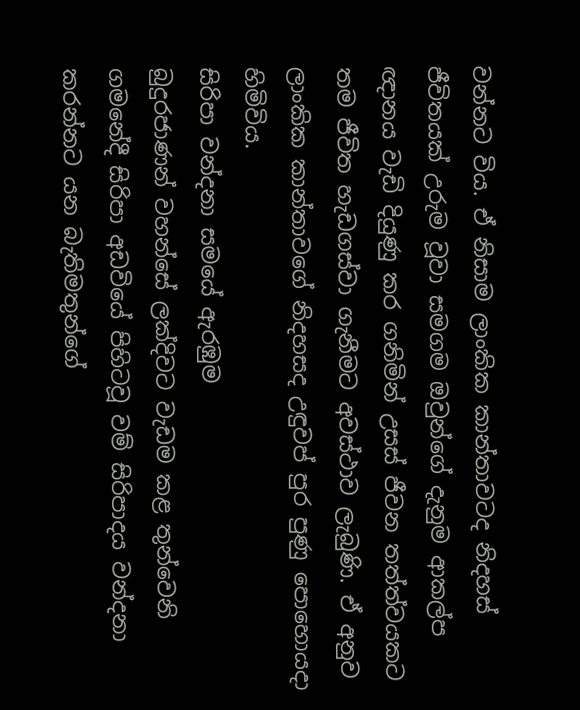වන්නට විය. ඒ නිසාම ලාංකික කාන්තාවටද නිදහස් ජීවිතයක් උරුම වූවා සමගම ඔවුන්ගේ දැනුම ආකල්ප ඥානය වැඩි දියුණු කර ගනිමින් උසස් ජීවන තත්ත්වයකට තම ජීවිත හැඩගස්වා ගැනීමට අවස්ථාව ලැබුණි. ඒ අනුව ලාංකික කාන්තාවගේ නිදහසද උඳුවප් පුර පුණු පොහොයදා හිමිවිය.
සිරිපා වන්දනා සමයේ ඇරඹුම
බුදුරජාණන් වහන්සේ ලක්දිවට වැඩම කළ තුන්වෙනි ගමනේදී සිරිපා අඩවියේ පිහිටවූ වම් සිරිපාදය වන්දනා කරන්නට යන බැතිමතුන්ගේ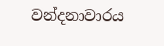වන්දනාවාරය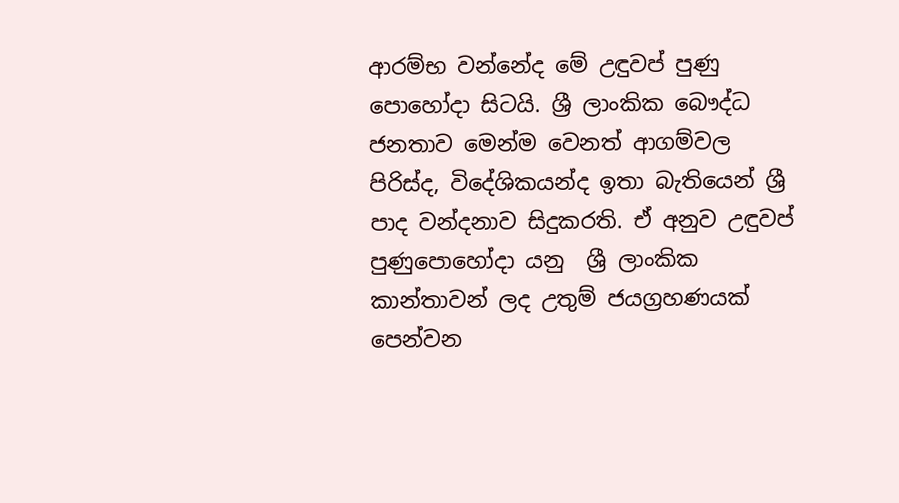ආරම්භ වන්නේද මේ උඳුවප් පුණු පොහෝදා සිටයි. ශ්‍රී ලාංකික බෞද්ධ ජනතාව මෙන්ම වෙනත් ආගම්වල පිරිස්ද, විදේශිකයන්ද ඉතා බැතියෙන් ශ්‍රී පාද වන්දනාව සිදුකරති. ඒ අනුව උඳුවප් පුණුපොහෝදා යනු  ශ්‍රී ලාංකික  කාන්තාවන් ලද උතුම් ජයග්‍රහණයක් පෙන්වන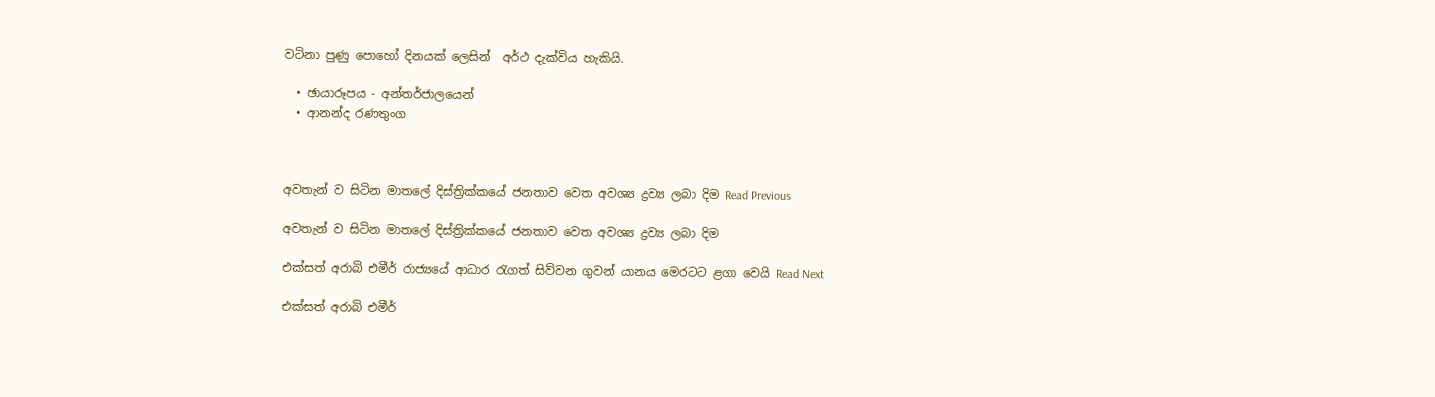වටිනා පුණු පොහෝ දිනයක් ලෙසින්  අර්ථ දැක්විය හැකියි.

  • ඡායාරූපය - අන්තර්ජාලයෙන්
  • ආනන්ද රණතුංග



අවතැන් ව සිටින මාතලේ දිස්ත්‍රික්කයේ ජනතාව වෙත අවශ්‍ය ද්‍රව්‍ය ලබා දිම Read Previous

අවතැන් ව සිටින මාතලේ දිස්ත්‍රික්කයේ ජනතාව වෙත අවශ්‍ය ද්‍රව්‍ය ලබා දිම

එක්සත් අරාබි එමීර් රාජ්‍යයේ ආධාර රැගත් සිව්වන ගුවන් යානය මෙරටට ළගා වෙයි Read Next

එක්සත් අරාබි එමීර්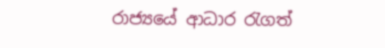රාජ්‍යයේ ආධාර රැගත්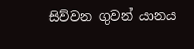සිව්වන ගුවන් යානය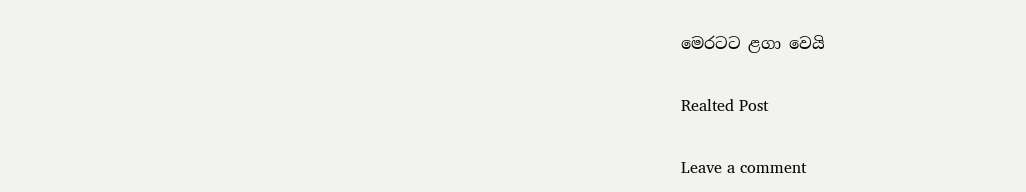මෙරටට ළගා වෙයි

Realted Post

Leave a comment